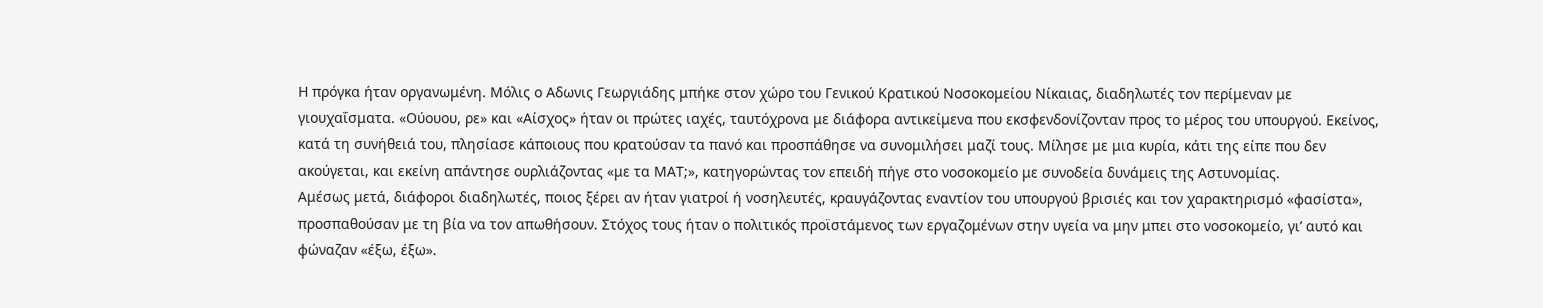Η πρόγκα ήταν οργανωμένη. Μόλις ο Αδωνις Γεωργιάδης μπήκε στον χώρο του Γενικού Κρατικού Νοσοκομείου Νίκαιας, διαδηλωτές τον περίμεναν με γιουχαΐσματα. «Ούουου, ρε» και «Αίσχος» ήταν οι πρώτες ιαχές, ταυτόχρονα με διάφορα αντικείμενα που εκσφενδονίζονταν προς το μέρος του υπουργού. Εκείνος, κατά τη συνήθειά του, πλησίασε κάποιους που κρατούσαν τα πανό και προσπάθησε να συνομιλήσει μαζί τους. Μίλησε με μια κυρία, κάτι της είπε που δεν ακούγεται, και εκείνη απάντησε ουρλιάζοντας «με τα ΜΑΤ;», κατηγορώντας τον επειδή πήγε στο νοσοκομείο με συνοδεία δυνάμεις της Αστυνομίας.
Αμέσως μετά, διάφοροι διαδηλωτές, ποιος ξέρει αν ήταν γιατροί ή νοσηλευτές, κραυγάζοντας εναντίον του υπουργού βρισιές και τον χαρακτηρισμό «φασίστα», προσπαθούσαν με τη βία να τον απωθήσουν. Στόχος τους ήταν ο πολιτικός προϊστάμενος των εργαζομένων στην υγεία να μην μπει στο νοσοκομείο, γι’ αυτό και φώναζαν «έξω, έξω».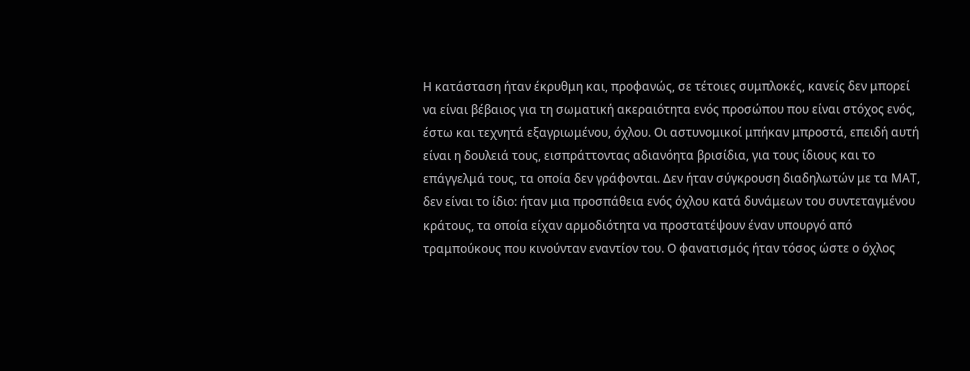Η κατάσταση ήταν έκρυθμη και, προφανώς, σε τέτοιες συμπλοκές, κανείς δεν μπορεί να είναι βέβαιος για τη σωματική ακεραιότητα ενός προσώπου που είναι στόχος ενός, έστω και τεχνητά εξαγριωμένου, όχλου. Οι αστυνομικοί μπήκαν μπροστά, επειδή αυτή είναι η δουλειά τους, εισπράττοντας αδιανόητα βρισίδια, για τους ίδιους και το επάγγελμά τους, τα οποία δεν γράφονται. Δεν ήταν σύγκρουση διαδηλωτών με τα ΜΑΤ, δεν είναι το ίδιο: ήταν μια προσπάθεια ενός όχλου κατά δυνάμεων του συντεταγμένου κράτους, τα οποία είχαν αρμοδιότητα να προστατέψουν έναν υπουργό από τραμπούκους που κινούνταν εναντίον του. Ο φανατισμός ήταν τόσος ώστε ο όχλος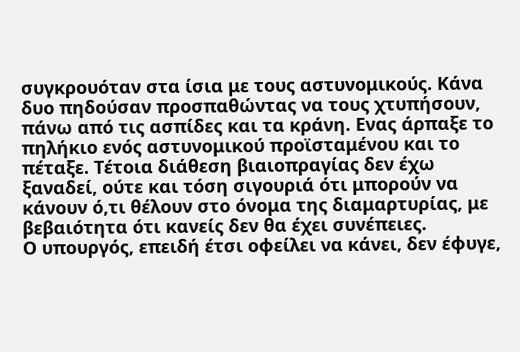συγκρουόταν στα ίσια με τους αστυνομικούς. Κάνα δυο πηδούσαν προσπαθώντας να τους χτυπήσουν, πάνω από τις ασπίδες και τα κράνη. Ενας άρπαξε το πηλήκιο ενός αστυνομικού προϊσταμένου και το πέταξε. Τέτοια διάθεση βιαιοπραγίας δεν έχω ξαναδεί, ούτε και τόση σιγουριά ότι μπορούν να κάνουν ό,τι θέλουν στο όνομα της διαμαρτυρίας, με βεβαιότητα ότι κανείς δεν θα έχει συνέπειες.
Ο υπουργός, επειδή έτσι οφείλει να κάνει, δεν έφυγε,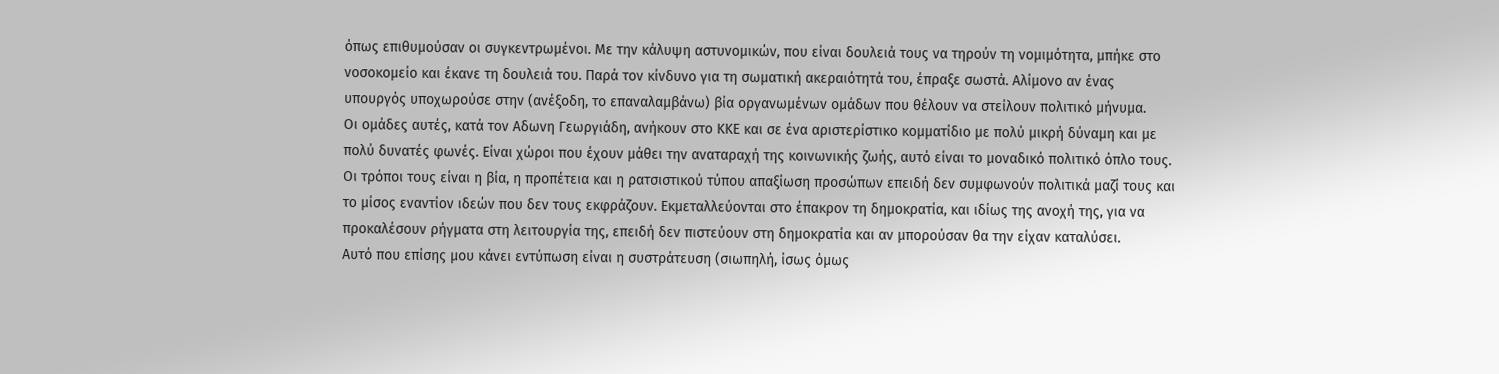όπως επιθυμούσαν οι συγκεντρωμένοι. Με την κάλυψη αστυνομικών, που είναι δουλειά τους να τηρούν τη νομιμότητα, μπήκε στο νοσοκομείο και έκανε τη δουλειά του. Παρά τον κίνδυνο για τη σωματική ακεραιότητά του, έπραξε σωστά. Αλίμονο αν ένας υπουργός υποχωρούσε στην (ανέξοδη, το επαναλαμβάνω) βία οργανωμένων ομάδων που θέλουν να στείλουν πολιτικό μήνυμα.
Οι ομάδες αυτές, κατά τον Αδωνη Γεωργιάδη, ανήκουν στο ΚΚΕ και σε ένα αριστερίστικο κομματίδιο με πολύ μικρή δύναμη και με πολύ δυνατές φωνές. Είναι χώροι που έχουν μάθει την αναταραχή της κοινωνικής ζωής, αυτό είναι το μοναδικό πολιτικό όπλο τους. Οι τρόποι τους είναι η βία, η προπέτεια και η ρατσιστικού τύπου απαξίωση προσώπων επειδή δεν συμφωνούν πολιτικά μαζί τους και το μίσος εναντίον ιδεών που δεν τους εκφράζουν. Εκμεταλλεύονται στο έπακρον τη δημοκρατία, και ιδίως της ανοχή της, για να προκαλέσουν ρήγματα στη λειτουργία της, επειδή δεν πιστεύουν στη δημοκρατία και αν μπορούσαν θα την είχαν καταλύσει.
Αυτό που επίσης μου κάνει εντύπωση είναι η συστράτευση (σιωπηλή, ίσως όμως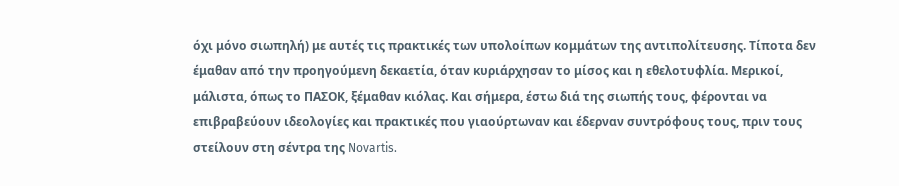όχι μόνο σιωπηλή) με αυτές τις πρακτικές των υπολοίπων κομμάτων της αντιπολίτευσης. Τίποτα δεν έμαθαν από την προηγούμενη δεκαετία, όταν κυριάρχησαν το μίσος και η εθελοτυφλία. Μερικοί, μάλιστα, όπως το ΠΑΣΟΚ, ξέμαθαν κιόλας. Και σήμερα, έστω διά της σιωπής τους, φέρονται να επιβραβεύουν ιδεολογίες και πρακτικές που γιαούρτωναν και έδερναν συντρόφους τους, πριν τους στείλουν στη σέντρα της Novartis.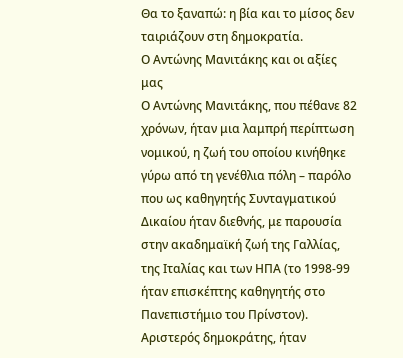Θα το ξαναπώ: η βία και το μίσος δεν ταιριάζουν στη δημοκρατία.
Ο Αντώνης Μανιτάκης και οι αξίες μας
Ο Αντώνης Μανιτάκης, που πέθανε 82 χρόνων, ήταν μια λαμπρή περίπτωση νομικού, η ζωή του οποίου κινήθηκε γύρω από τη γενέθλια πόλη – παρόλο που ως καθηγητής Συνταγματικού Δικαίου ήταν διεθνής, με παρουσία στην ακαδημαϊκή ζωή της Γαλλίας, της Ιταλίας και των ΗΠΑ (το 1998-99 ήταν επισκέπτης καθηγητής στο Πανεπιστήμιο του Πρίνστον). Αριστερός δημοκράτης, ήταν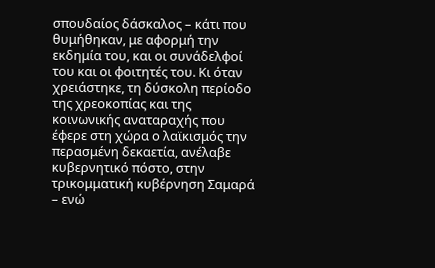σπουδαίος δάσκαλος – κάτι που θυμήθηκαν, με αφορμή την εκδημία του, και οι συνάδελφοί του και οι φοιτητές του. Κι όταν χρειάστηκε, τη δύσκολη περίοδο της χρεοκοπίας και της κοινωνικής αναταραχής που έφερε στη χώρα ο λαϊκισμός την περασμένη δεκαετία, ανέλαβε κυβερνητικό πόστο, στην τρικομματική κυβέρνηση Σαμαρά – ενώ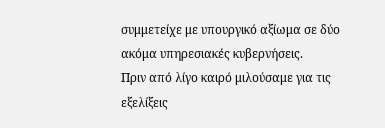συμμετείχε με υπουργικό αξίωμα σε δύο ακόμα υπηρεσιακές κυβερνήσεις.
Πριν από λίγο καιρό μιλούσαμε για τις εξελίξεις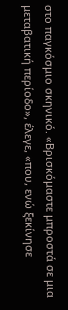στο παγκόσμιο σκηνικό. «Βρισκόμαστε μπροστά σε μια μεταβατική περίοδο», έλεγε, «που, ενώ ξεκίνησε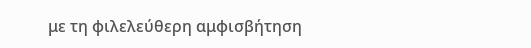με τη φιλελεύθερη αμφισβήτηση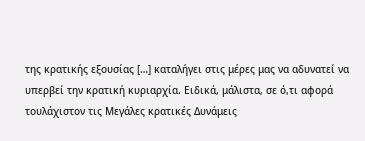της κρατικής εξουσίας […] καταλήγει στις μέρες μας να αδυνατεί να υπερβεί την κρατική κυριαρχία. Ειδικά, μάλιστα, σε ό,τι αφορά τουλάχιστον τις Μεγάλες κρατικές Δυνάμεις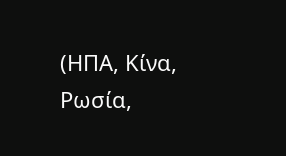(ΗΠΑ, Κίνα, Ρωσία,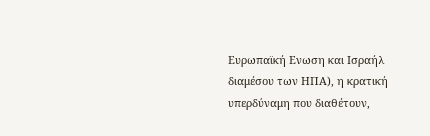Ευρωπαϊκή Ενωση και Ισραήλ διαμέσου των ΗΠΑ), η κρατική υπερδύναμη που διαθέτουν,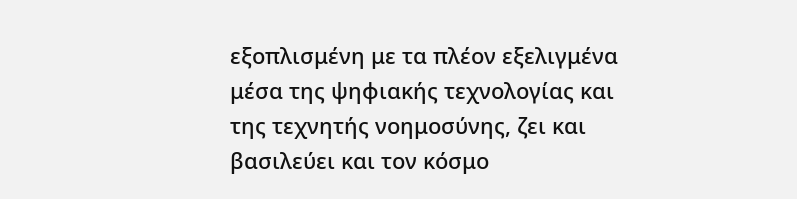εξοπλισμένη με τα πλέον εξελιγμένα μέσα της ψηφιακής τεχνολογίας και της τεχνητής νοημοσύνης, ζει και βασιλεύει και τον κόσμο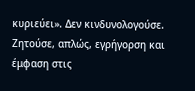κυριεύει». Δεν κινδυνολογούσε. Ζητούσε, απλώς, εγρήγορση και έμφαση στις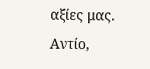αξίες μας.
Αντίο,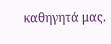καθηγητά μας.